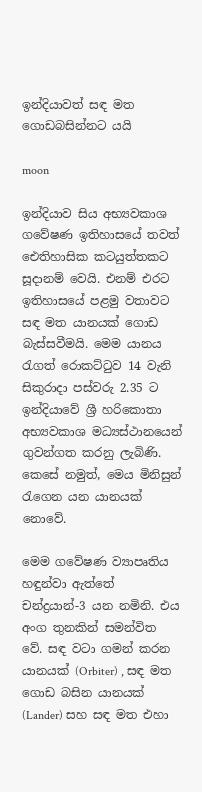ඉන්දියාවත් සඳ මත ගොඩබසින්නට යයි

moon

ඉන්දියාව සිය අභ්‍යවකාශ ගවේෂණ ඉතිහාසයේ තවත් ඓතිහාසික කටයුත්තකට සූදානම් වෙයි. එනම් එරට ඉතිහාසයේ පළමු වතාවට සඳ මත යානයක් ගොඩ බැස්සවීමයි. මෙම යානය රැගත් රොකට්ටුව 14 වැනි සිකුරාදා පස්වරු 2.35 ට ඉන්දියාවේ ශ්‍රී හරිකොතා අභ්‍යවකාශ මධ්‍යස්ථානයෙන් ගුවන්ගත කරනු ලැබිණි. කෙසේ නමුත්, මෙය මිනිසුන් රැගෙන යන යානයක් නොවේ.

මෙම ගවේෂණ ව්‍යාපෘතිය හඳුන්වා ඇත්තේ චන්ද්‍රයාන්-3 යන නමිනි. එය අංග තුනකින් සමන්විත වේ. සඳ වටා ගමන් කරන යානයක් (Orbiter) , සඳ මත ගොඩ බසින යානයක් (Lander) සහ සඳ මත එහා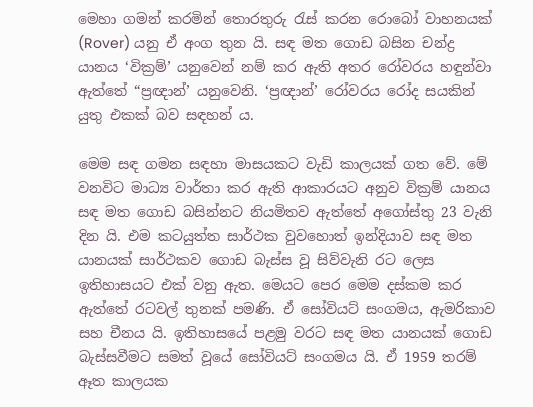මෙහා ගමන් කරමින් තොරතුරු රැස් කරන රොබෝ වාහනයක් (Rover) යනු ඒ අංග තුන යි. සඳ මත ගොඩ බසින චන්ද්‍ර යානය ‘වික්‍රම්’ යනුවෙන් නම් කර ඇති අතර රෝවරය හඳුන්වා ඇත්තේ “ප්‍රඥාන්’ යනුවෙනි. ‘ප්‍රඥාන්’ රෝවරය රෝද සයකින් යුතු එකක් බව සඳහන් ය.

මෙම සඳ ගමන සඳහා මාසයකට වැඩි කාලයක් ගත වේ. මේ වනවිට මාධ්‍ය වාර්තා කර ඇති ආකාරයට අනුව වික්‍රම් යානය සඳ මත ගොඩ බසින්නට නියමිතව ඇත්තේ අගෝස්තු 23 වැනි දින යි. එම කටයුත්ත සාර්ථක වුවහොත් ඉන්දියාව සඳ මත යානයක් සාර්ථකව ගොඩ බැස්ස වූ සිව්වැනි රට ලෙස ඉතිහාසයට එක් වනු ඇත. මෙයට පෙර මෙම දස්කම කර ඇත්තේ රටවල් තුනක් පමණි. ඒ සෝවියට් සංගමය, ඇමරිකාව සහ චීනය යි. ඉතිහාසයේ පළමු වරට සඳ මත යානයක් ගොඩ බැස්සවීමට සමත් වූයේ සෝවියට් සංගමය යි. ඒ 1959 තරම් ඈත කාලයක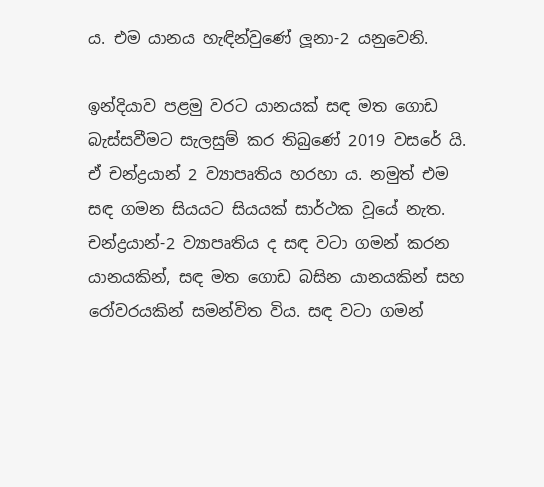ය. එම යානය හැඳින්වුණේ ලූනා-2 යනුවෙනි.

ඉන්දියාව පළමු වරට යානයක් සඳ මත ගොඩ බැස්සවීමට සැලසුම් කර තිබුණේ 2019 වසරේ යි. ඒ චන්ද්‍රයාන් 2 ව්‍යාපෘතිය හරහා ය. නමුත් එම සඳ ගමන සියයට සියයක් සාර්ථක වූයේ නැත. චන්ද්‍රයාන්-2 ව්‍යාපෘතිය ද සඳ වටා ගමන් කරන යානයකින්, සඳ මත ගොඩ බසින යානයකින් සහ රෝවරයකින් සමන්විත විය. සඳ වටා ගමන්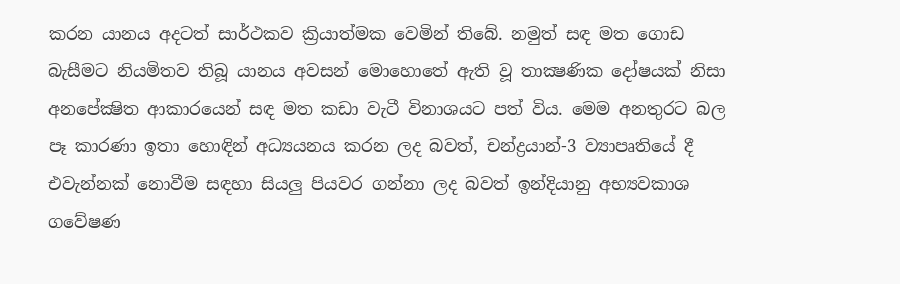කරන යානය අදටත් සාර්ථකව ක්‍රියාත්මක වෙමින් තිබේ. නමුත් සඳ මත ගොඩ බැසීමට නියමිතව තිබූ යානය අවසන් මොහොතේ ඇති වූ තාක්‍ෂණික දෝෂයක් නිසා අනපේක්‍ෂිත ආකාරයෙන් සඳ මත කඩා වැටී විනාශයට පත් විය. මෙම අනතුරට බල පෑ කාරණා ඉතා හොඳින් අධ්‍යයනය කරන ලද බවත්, චන්ද්‍රයාන්-3 ව්‍යාපෘතියේ දී එවැන්නක් නොවීම සඳහා සියලු පියවර ගන්නා ලද බවත් ඉන්දියානු අභ්‍යවකාශ ගවේෂණ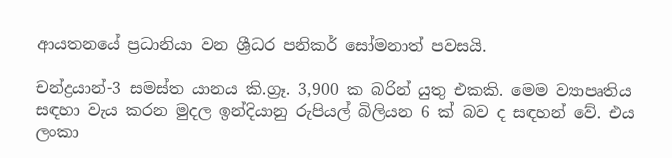ආයතනයේ ප්‍රධානියා වන ශ්‍රීධර පනිකර් සෝමනාත් පවසයි.

චන්ද්‍රයාන්-3 සමස්ත යානය කි.ග්‍රෑ. 3,900 ක බරින් යුතු එකකි. මෙම ව්‍යාපෘතිය සඳහා වැය කරන මුදල ඉන්දියානු රුපියල් බිලියන 6 ක් බව ද සඳහන් වේ. එය ලංකා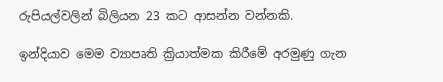රුපියල්වලින් බිලියන 23 කට ආසන්න වන්නකි.

ඉන්දියාව මෙම ව්‍යාපෘති ක්‍රියාත්මක කිරීමේ අරමුණු ගැන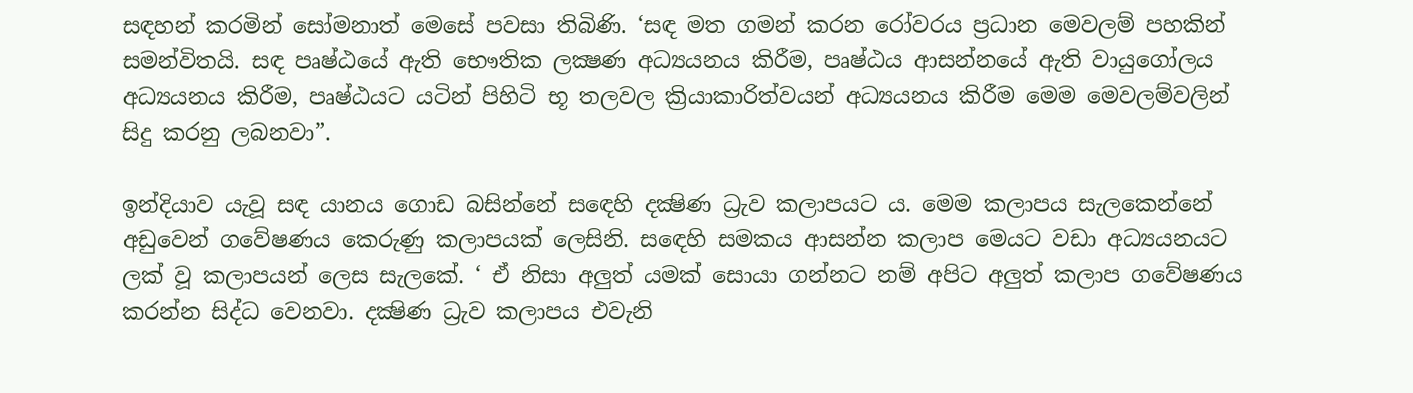සඳහන් කරමින් සෝමනාත් මෙසේ පවසා තිබිණි. ‘සඳ මත ගමන් කරන රෝවරය ප්‍රධාන මෙවලම් පහකින් සමන්විතයි. සඳ පෘෂ්ඨයේ ඇති භෞතික ලක්‍ෂණ අධ්‍යයනය කිරීම, පෘෂ්ඨය ආසන්නයේ ඇති වායුගෝලය අධ්‍යයනය කිරීම, පෘෂ්ඨයට යටින් පිහිටි භූ තලවල ක්‍රියාකාරිත්වයන් අධ්‍යයනය කිරීම මෙම මෙවලම්වලින් සිදු කරනු ලබනවා”.

ඉන්දියාව යැවූ සඳ යානය ගොඩ බසින්නේ සඳෙහි දක්‍ෂිණ ධ්‍රැව කලාපයට ය. මෙම කලාපය සැලකෙන්නේ අඩුවෙන් ගවේෂණය කෙරුණු කලාපයක් ලෙසිනි. සඳෙහි සමකය ආසන්න කලාප මෙයට වඩා අධ්‍යයනයට ලක් වූ කලාපයන් ලෙස සැලකේ. ‘ ඒ නිසා අලුත් යමක් සොයා ගන්නට නම් අපිට අලුත් කලාප ගවේෂණය කරන්න සිද්ධ වෙනවා. දක්‍ෂිණ ධ්‍රැව කලාපය එවැනි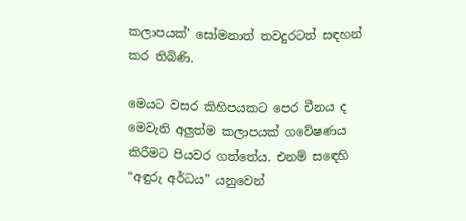කලාපයක්’ සෝමනාත් තවදුරටත් සඳහන් කර තිබිණි.

මෙයට වසර කිහිපයකට පෙර චීනය ද මෙවැනි අලුත්ම කලාපයක් ගවේෂණය කිරීමට පියවර ගත්තේය. එනම් සඳෙහි “අඳුරු අර්ධය” යනුවෙන්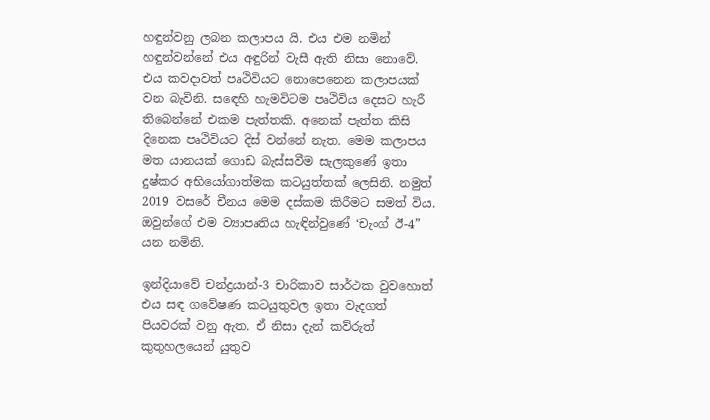හඳුන්වනු ලබන කලාපය යි. එය එම නමින් හඳුන්වන්නේ එය අඳුරින් වැසී ඇති නිසා නොවේ. එය කවදාවත් පෘථිවියට නොපෙනෙන කලාපයක් වන බැවිනි. සඳෙහි හැමවිටම පෘථිවිය දෙසට හැරී තිබෙන්නේ එකම පැත්තකි. අනෙක් පැත්ත කිසි දිනෙක පෘථිවියට දිස් වන්නේ නැත. මෙම කලාපය මත යානයක් ගොඩ බැස්සවීම සැලකුණේ ඉතා දුෂ්කර අභියෝගාත්මක කටයුත්තක් ලෙසිනි. නමුත් 2019 වසරේ චීනය මෙම දස්කම කිරීමට සමත් විය. ඔවුන්ගේ එම ව්‍යාපෘතිය හැඳින්වුණේ ‘චැංග් ඊ-4” යන නමිනි.

ඉන්දියාවේ චන්ද්‍රයාන්-3 චාරිකාව සාර්ථක වුවහොත් එය සඳ ගවේෂණ කටයුතුවල ඉතා වැදගත් පියවරක් වනු ඇත. ඒ නිසා දැන් කව්රුත් කුතුහලයෙන් යුතුව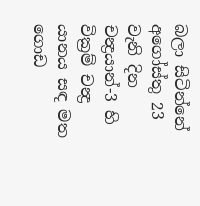බලා සිටින්නේ අගෝස්තු 23 වැනි දින චන්‍ද්‍රයාන්-3 හි වික්‍රම් චන්‍ද්‍ර යානය සඳ මත ගොඩ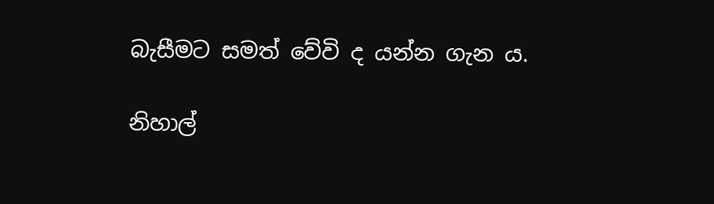බැසීමට සමත් වේවි ද යන්න ගැන ය.

නිහාල්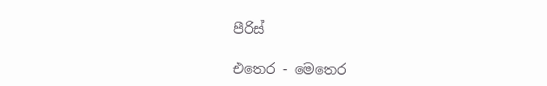පීරිස්

එතෙර - මෙතෙර